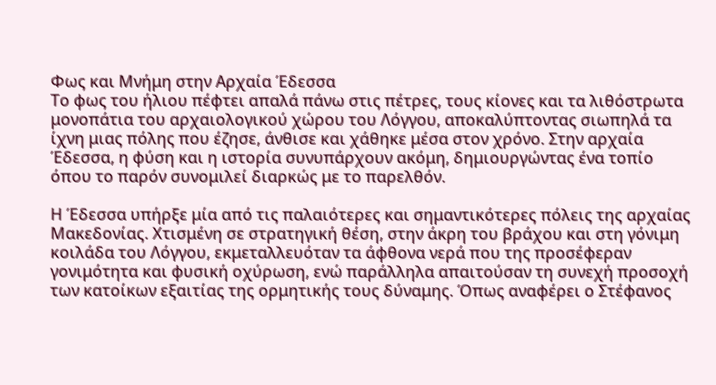Φως και Μνήμη στην Αρχαία Έδεσσα
Το φως του ήλιου πέφτει απαλά πάνω στις πέτρες, τους κίονες και τα λιθόστρωτα μονοπάτια του αρχαιολογικού χώρου του Λόγγου, αποκαλύπτοντας σιωπηλά τα ίχνη μιας πόλης που έζησε, άνθισε και χάθηκε μέσα στον χρόνο. Στην αρχαία Έδεσσα, η φύση και η ιστορία συνυπάρχουν ακόμη, δημιουργώντας ένα τοπίο όπου το παρόν συνομιλεί διαρκώς με το παρελθόν.

Η Έδεσσα υπήρξε μία από τις παλαιότερες και σημαντικότερες πόλεις της αρχαίας Μακεδονίας. Χτισμένη σε στρατηγική θέση, στην άκρη του βράχου και στη γόνιμη κοιλάδα του Λόγγου, εκμεταλλευόταν τα άφθονα νερά που της προσέφεραν γονιμότητα και φυσική οχύρωση, ενώ παράλληλα απαιτούσαν τη συνεχή προσοχή των κατοίκων εξαιτίας της ορμητικής τους δύναμης. Όπως αναφέρει ο Στέφανος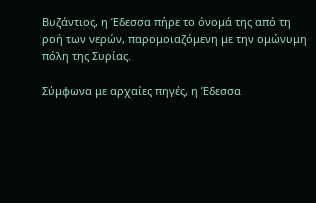Βυζάντιος, η Έδεσσα πήρε το όνομά της από τη ροή των νερών, παρομοιαζόμενη με την ομώνυμη πόλη της Συρίας.

Σύμφωνα με αρχαίες πηγές, η Έδεσσα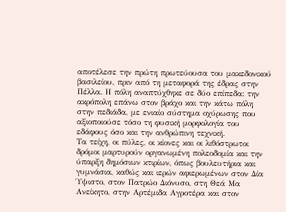αποτέλεσε την πρώτη πρωτεύουσα του μακεδονικού βασιλείου, πριν από τη μεταφορά της έδρας στην Πέλλα. Η πόλη αναπτύχθηκε σε δύο επίπεδα: την ακρόπολη επάνω στον βράχο και την κάτω πόλη στην πεδιάδα, με ενιαίο σύστημα οχύρωσης που αξιοποιούσε τόσο τη φυσική μορφολογία του εδάφους όσο και την ανθρώπινη τεχνική.
Τα τείχη, οι πύλες, οι κίονες και οι λιθόστρωτοι δρόμοι μαρτυρούν οργανωμένη πολεοδομία και την ύπαρξη δημόσιων κτιρίων, όπως βουλευτήρια και γυμνάσια, καθώς και ιερών αφιερωμένων στον Δία Ύψιστο, στον Πατρώο Διόνυσο, στη Θεά Μα Ανείκητο, στην Αρτέμιδα Αγροτέρα και στον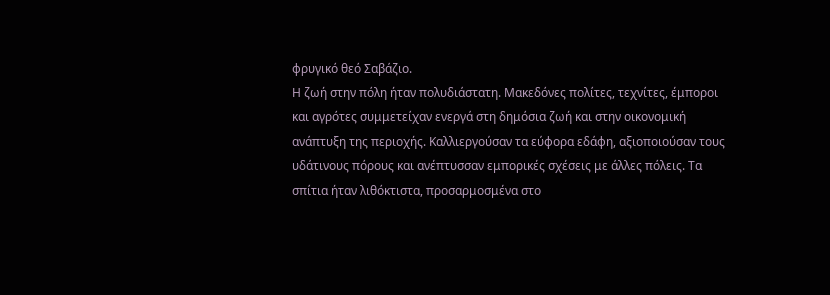φρυγικό θεό Σαβάζιο.
Η ζωή στην πόλη ήταν πολυδιάστατη. Μακεδόνες πολίτες, τεχνίτες, έμποροι και αγρότες συμμετείχαν ενεργά στη δημόσια ζωή και στην οικονομική ανάπτυξη της περιοχής. Καλλιεργούσαν τα εύφορα εδάφη, αξιοποιούσαν τους υδάτινους πόρους και ανέπτυσσαν εμπορικές σχέσεις με άλλες πόλεις. Τα σπίτια ήταν λιθόκτιστα, προσαρμοσμένα στο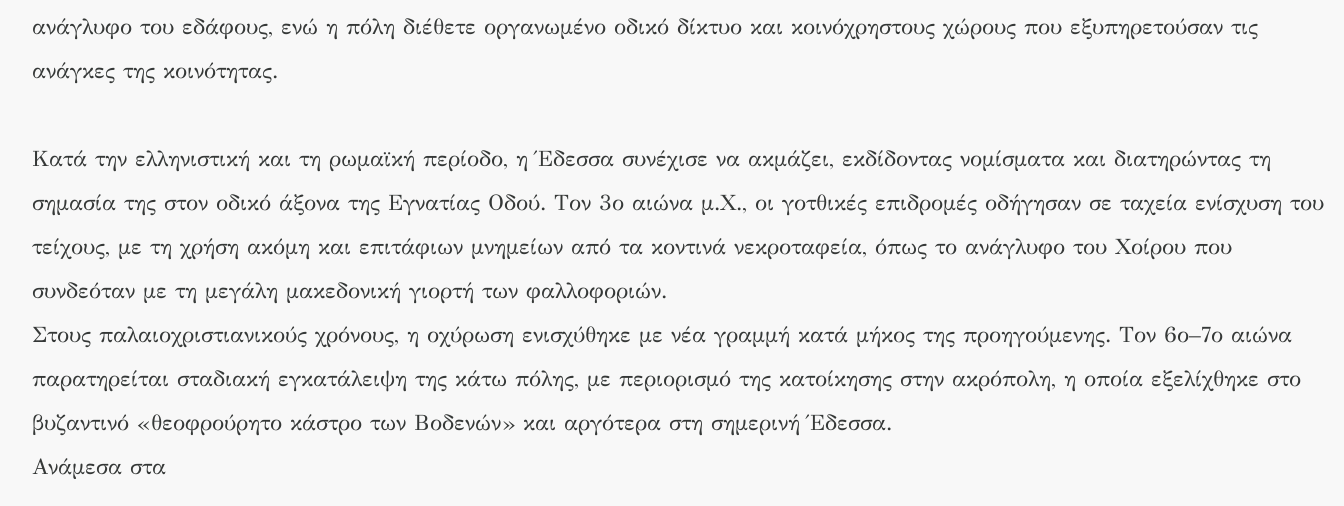ανάγλυφο του εδάφους, ενώ η πόλη διέθετε οργανωμένο οδικό δίκτυο και κοινόχρηστους χώρους που εξυπηρετούσαν τις ανάγκες της κοινότητας.

Κατά την ελληνιστική και τη ρωμαϊκή περίοδο, η Έδεσσα συνέχισε να ακμάζει, εκδίδοντας νομίσματα και διατηρώντας τη σημασία της στον οδικό άξονα της Εγνατίας Οδού. Τον 3ο αιώνα μ.Χ., οι γοτθικές επιδρομές οδήγησαν σε ταχεία ενίσχυση του τείχους, με τη χρήση ακόμη και επιτάφιων μνημείων από τα κοντινά νεκροταφεία, όπως το ανάγλυφο του Χοίρου που συνδεόταν με τη μεγάλη μακεδονική γιορτή των φαλλοφοριών.
Στους παλαιοχριστιανικούς χρόνους, η οχύρωση ενισχύθηκε με νέα γραμμή κατά μήκος της προηγούμενης. Τον 6ο–7ο αιώνα παρατηρείται σταδιακή εγκατάλειψη της κάτω πόλης, με περιορισμό της κατοίκησης στην ακρόπολη, η οποία εξελίχθηκε στο βυζαντινό «θεοφρούρητο κάστρο των Βοδενών» και αργότερα στη σημερινή Έδεσσα.
Ανάμεσα στα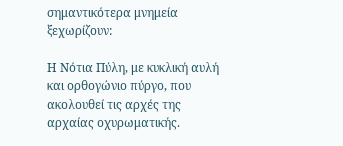σημαντικότερα μνημεία ξεχωρίζουν:

Η Νότια Πύλη, με κυκλική αυλή και ορθογώνιο πύργο, που ακολουθεί τις αρχές της αρχαίας οχυρωματικής.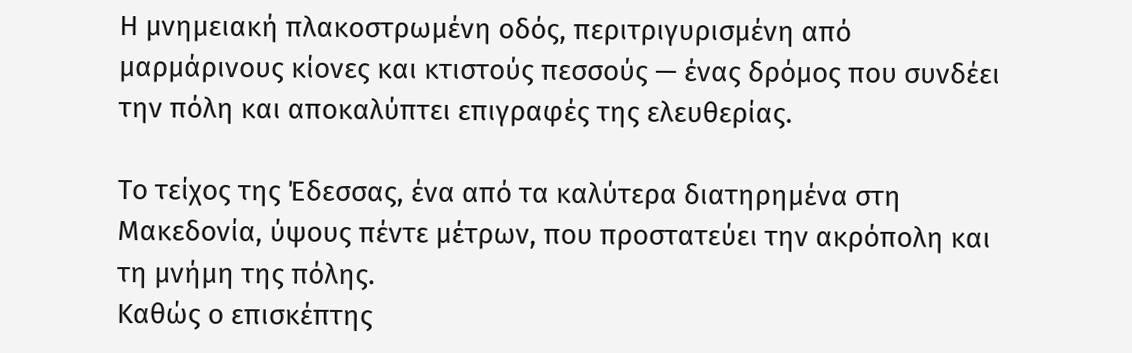Η μνημειακή πλακοστρωμένη οδός, περιτριγυρισμένη από μαρμάρινους κίονες και κτιστούς πεσσούς — ένας δρόμος που συνδέει την πόλη και αποκαλύπτει επιγραφές της ελευθερίας.

Το τείχος της Έδεσσας, ένα από τα καλύτερα διατηρημένα στη Μακεδονία, ύψους πέντε μέτρων, που προστατεύει την ακρόπολη και τη μνήμη της πόλης.
Καθώς ο επισκέπτης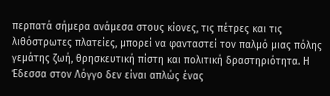περπατά σήμερα ανάμεσα στους κίονες, τις πέτρες και τις λιθόστρωτες πλατείες, μπορεί να φανταστεί τον παλμό μιας πόλης γεμάτης ζωή, θρησκευτική πίστη και πολιτική δραστηριότητα. Η Έδεσσα στον Λόγγο δεν είναι απλώς ένας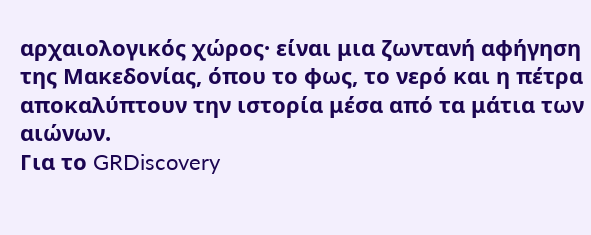αρχαιολογικός χώρος· είναι μια ζωντανή αφήγηση της Μακεδονίας, όπου το φως, το νερό και η πέτρα αποκαλύπτουν την ιστορία μέσα από τα μάτια των αιώνων.
Για το GRDiscovery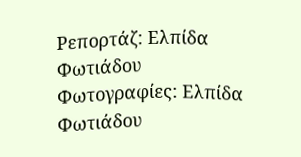Ρεπορτάζ: Ελπίδα Φωτιάδου
Φωτογραφίες: Ελπίδα Φωτιάδου